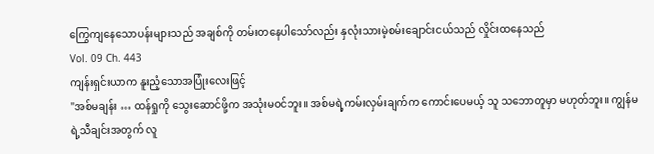ကြွေကျနေသောပန်းများသည် အချစ်ကို တမ်းတနေပါသော်လည်း နှလုံးသားမဲ့စမ်းချောင်းငယ်သည် လှိုင်းထနေသည်
Vol. 09 Ch. 443
ကျန်းရှင်းယာက နူးညံ့သောအပြုံးလေးဖြင့်
"အစ်မချန်း … ထန်ရှုကို သွေးဆောင်ဖို့က အသုံးမဝင်ဘူး။ အစ်မရဲ့ကမ်းလှမ်းချက်က ကောင်းပေမယ့် သူ သဘောတူမှာ မဟုတ်ဘူး။ ကျွန်မရဲ့သီချင်းအတွက် လူ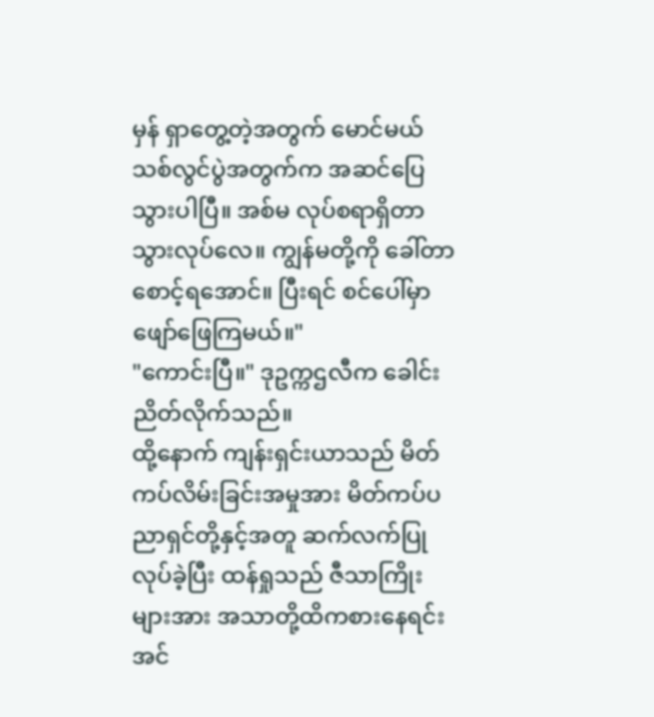မှန် ရှာတွေ့တဲ့အတွက် မောင်မယ်သစ်လွင်ပွဲအတွက်က အဆင်ပြေသွားပါပြီ။ အစ်မ လုပ်စရာရှိတာ သွားလုပ်လေ။ ကျွန်မတို့ကို ခေါ်တာ စောင့်ရအောင်။ ပြီးရင် စင်ပေါ်မှာ ဖျော်ဖြေကြမယ်။"
"ကောင်းပြီ။" ဒုဥက္ကဌလီက ခေါင်းညိတ်လိုက်သည်။
ထို့နောက် ကျန်းရှင်းယာသည် မိတ်ကပ်လိမ်းခြင်းအမှုအား မိတ်ကပ်ပညာရှင်တို့နှင့်အတူ ဆက်လက်ပြုလုပ်ခဲ့ပြီး ထန်ရှုသည် ဇီသာကြိုးများအား အသာတို့ထိကစားနေရင်း အင်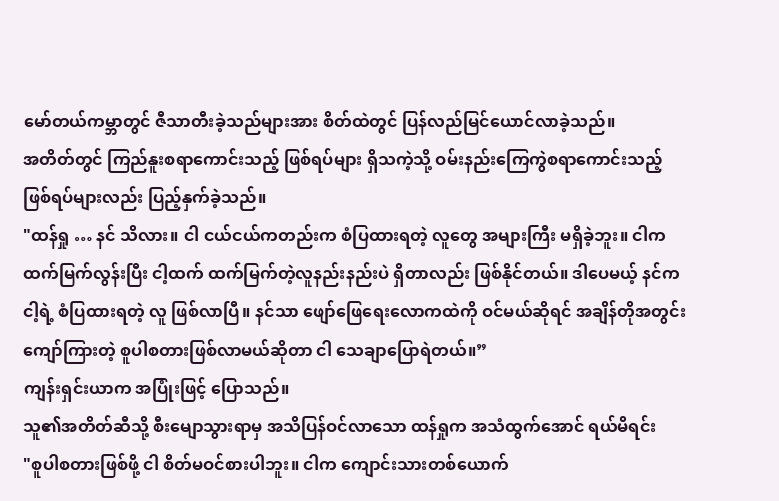မော်တယ်ကမ္ဘာတွင် ဇီသာတီးခဲ့သည်များအား စိတ်ထဲတွင် ပြန်လည်မြင်ယောင်လာခဲ့သည်။
အတိတ်တွင် ကြည်နူးစရာကောင်းသည့် ဖြစ်ရပ်များ ရှိသကဲ့သို့ ဝမ်းနည်းကြေကွဲစရာကောင်းသည့် ဖြစ်ရပ်များလည်း ပြည့်နှက်ခဲ့သည်။
"ထန်ရှု … နင် သိလား။ ငါ ငယ်ငယ်ကတည်းက စံပြထားရတဲ့ လူတွေ အများကြီး မရှိခဲ့ဘူး။ ငါက ထက်မြက်လွန်းပြီး ငါ့ထက် ထက်မြက်တဲ့လူနည်းနည်းပဲ ရှိတာလည်း ဖြစ်နိုင်တယ်။ ဒါပေမယ့် နင်က ငါ့ရဲ့ စံပြထားရတဲ့ လူ ဖြစ်လာပြီ။ နင်သာ ဖျော်ဖြေရေးလောကထဲကို ဝင်မယ်ဆိုရင် အချိန်တိုအတွင်း ကျော်ကြားတဲ့ စူပါစတားဖြစ်လာမယ်ဆိုတာ ငါ သေချာပြောရဲတယ်။”
ကျန်းရှင်းယာက အပြုံးဖြင့် ပြောသည်။
သူ၏အတိတ်ဆီသို့ စီးမျောသွားရာမှ အသိပြန်ဝင်လာသော ထန်ရှုက အသံထွက်အောင် ရယ်မိရင်း
"စူပါစတားဖြစ်ဖို့ ငါ စိတ်မဝင်စားပါဘူး။ ငါက ကျောင်းသားတစ်ယောက်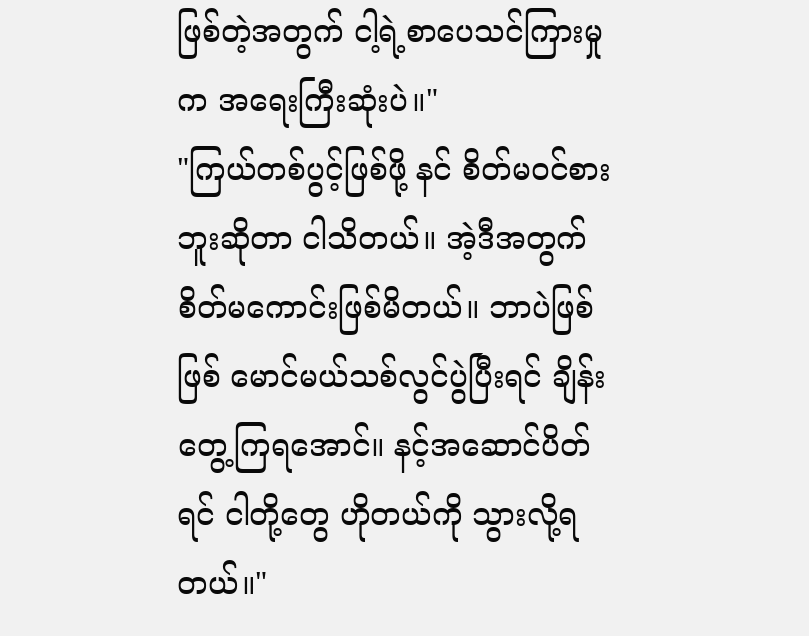ဖြစ်တဲ့အတွက် ငါ့ရဲ့စာပေသင်ကြားမှုက အရေးကြီးဆုံးပဲ။"
"ကြယ်တစ်ပွင့်ဖြစ်ဖို့ နင် စိတ်မဝင်စားဘူးဆိုတာ ငါသိတယ်။ အဲ့ဒီအတွက် စိတ်မကောင်းဖြစ်မိတယ်။ ဘာပဲဖြစ်ဖြစ် မောင်မယ်သစ်လွင်ပွဲပြီးရင် ချိန်းတွေ့ကြရအောင်။ နင့်အဆောင်ပိတ်ရင် ငါတို့တွေ ဟိုတယ်ကို သွားလို့ရတယ်။"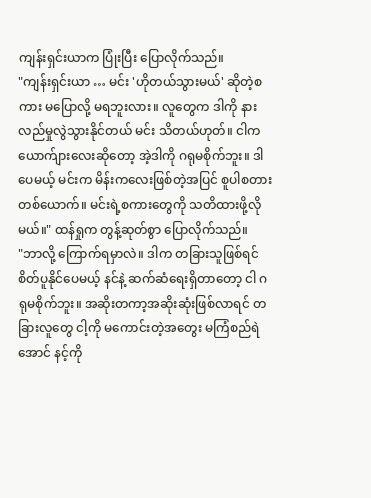ကျန်းရှင်းယာက ပြုံးပြီး ပြောလိုက်သည်။
"ကျန်းရှင်းယာ … မင်း 'ဟိုတယ်သွားမယ်' ဆိုတဲ့စကား မပြောလို့ မရဘူးလား။ လူတွေက ဒါကို နားလည်မှုလွဲသွားနိုင်တယ် မင်း သိတယ်ဟုတ်။ ငါက ယောက်ျားလေးဆိုတော့ အဲ့ဒါကို ဂရုမစိုက်ဘူး။ ဒါပေမယ့် မင်းက မိန်းကလေးဖြစ်တဲ့အပြင် စူပါစတားတစ်ယောက်။ မင်းရဲ့စကားတွေကို သတိထားဖို့လိုမယ်။" ထန်ရှုက တွန့်ဆုတ်စွာ ပြောလိုက်သည်။
"ဘာလို့ ကြောက်ရမှာလဲ။ ဒါက တခြားသူဖြစ်ရင် စိတ်ပူနိုင်ပေမယ့် နင်နဲ့ ဆက်ဆံရေးရှိတာတော့ ငါ ဂရုမစိုက်ဘူး။ အဆိုးတကာ့အဆိုးဆုံးဖြစ်လာရင် တခြားလူတွေ ငါ့ကို မကောင်းတဲ့အတွေး မကြံစည်ရဲအောင် နင့်ကို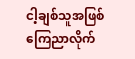ငါ့ချစ်သူအဖြစ် ကြေညာလိုက်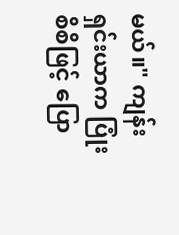မယ်။" ကျန်းရှင်းယာက ပြုံးစိစိဖြင့် ပြော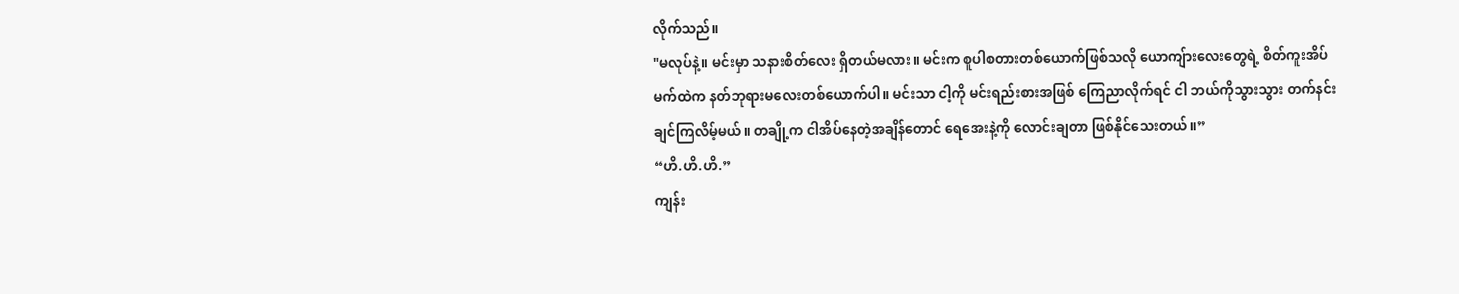လိုက်သည်။
"မလုပ်နဲ့။ မင်းမှာ သနားစိတ်လေး ရှိတယ်မလား။ မင်းက စူပါစတားတစ်ယောက်ဖြစ်သလို ယောကျ်ားလေးတွေရဲ့ စိတ်ကူးအိပ်မက်ထဲက နတ်ဘုရားမလေးတစ်ယောက်ပါ။ မင်းသာ ငါ့ကို မင်းရည်းစားအဖြစ် ကြေညာလိုက်ရင် ငါ ဘယ်ကိုသွားသွား တက်နင်းချင်ကြလိမ့်မယ်။ တချို့က ငါအိပ်နေတဲ့အချိန်တောင် ရေအေးနဲ့ကို လောင်းချတာ ဖြစ်နိုင်သေးတယ်။”
“ဟိ.ဟိ.ဟိ.”
ကျန်း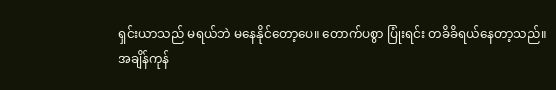ရှင်းယာသည် မရယ်ဘဲ မနေနိုင်တော့ပေ။ တောက်ပစွာ ပြုံးရင်း တခိခိရယ်နေတာ့သည်။
အချိန်ကုန်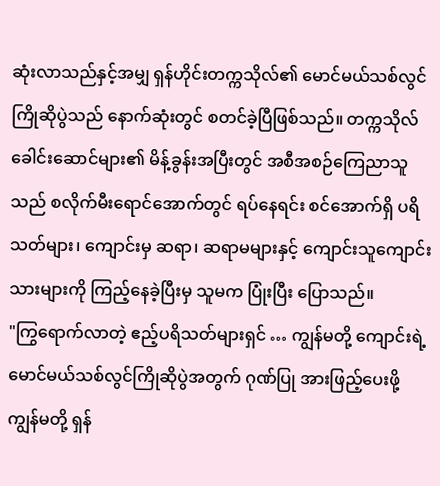ဆုံးလာသည်နှင့်အမျှ ရှန်ဟိုင်းတက္ကသိုလ်၏ မောင်မယ်သစ်လွင်ကြိုဆိုပွဲသည် နောက်ဆုံးတွင် စတင်ခဲ့ပြီဖြစ်သည်။ တက္ကသိုလ်ခေါင်းဆောင်များ၏ မိန့်ခွန်းအပြီးတွင် အစီအစဉ်ကြေညာသူသည် စလိုက်မီးရောင်အောက်တွင် ရပ်နေရင်း စင်အောက်ရှိ ပရိသတ်များ၊ ကျောင်းမှ ဆရာ၊ ဆရာမများနှင့် ကျောင်းသူကျောင်းသားများကို ကြည့်နေခဲ့ပြီးမှ သူမက ပြုံးပြီး ပြောသည်။
"ကြွရောက်လာတဲ့ ဧည့်ပရိသတ်များရှင် … ကျွန်မတို့ ကျောင်းရဲ့ မောင်မယ်သစ်လွင်ကြိုဆိုပွဲအတွက် ဂုဏ်ပြု အားဖြည့်ပေးဖို့ ကျွန်မတို့ ရှန်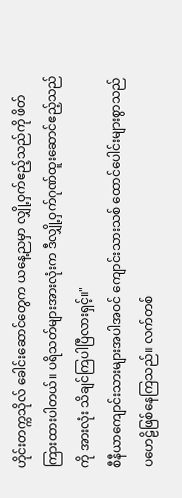ဟိုင်းတက္ကသိုလ် ခေါင်းဆောင်တွေက ယနေ့ညမှာ လျှို့ဝှက်ဧည့်သည်ကို ဖိတ်ကြားထားပါတယ်။ ပရိသတ်များအားလုံးက ဒီလျှို့ဝှက်ဂုဏ်ထူးဆောင်ဧည့်သည်ကို အားလုံး သိချင်ကြပါပြီလားရှင့်။"
စီနီယာကျောင်းသားများအပါအဝင် ကျောင်းသားသစ် ထောင်ပေါင်းများစွာသည် ပဟေဠိဖြစ်နေကြသည်။ လက်တစ်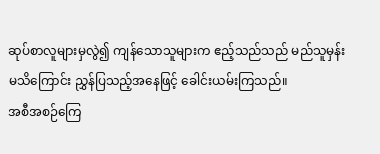ဆုပ်စာလူများမှလွဲ၍ ကျန်သောသူများက ဧည့်သည်သည် မည်သူမှန်း မသိကြောင်း ညွှန်ပြသည့်အနေဖြင့် ခေါင်းယမ်းကြသည်။
အစီအစဉ်ကြေ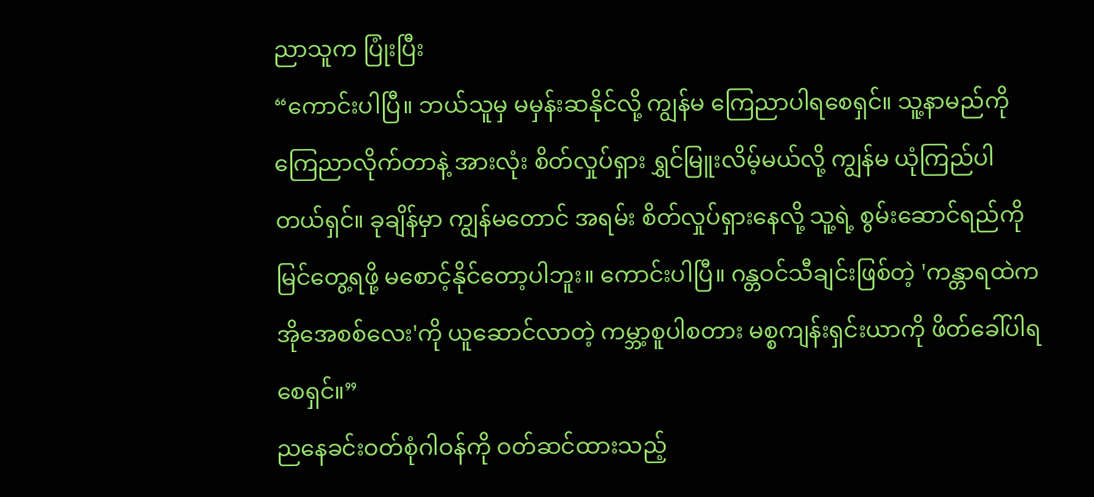ညာသူက ပြုံးပြီး
“ကောင်းပါပြီ။ ဘယ်သူမှ မမှန်းဆနိုင်လို့ ကျွန်မ ကြေညာပါရစေရှင်။ သူ့နာမည်ကို ကြေညာလိုက်တာနဲ့ အားလုံး စိတ်လှုပ်ရှား ရွှင်မြူးလိမ့်မယ်လို့ ကျွန်မ ယုံကြည်ပါတယ်ရှင်။ ခုချိန်မှာ ကျွန်မတောင် အရမ်း စိတ်လှုပ်ရှားနေလို့ သူ့ရဲ့ စွမ်းဆောင်ရည်ကို မြင်တွေ့ရဖို့ မစောင့်နိုင်တော့ပါဘူး။ ကောင်းပါပြီ။ ဂန္တဝင်သီချင်းဖြစ်တဲ့ 'ကန္တာရထဲက အိုအေစစ်လေး'ကို ယူဆောင်လာတဲ့ ကမ္ဘာ့စူပါစတား မစ္စကျန်းရှင်းယာကို ဖိတ်ခေါ်ပါရစေရှင်။”
ညနေခင်းဝတ်စုံဂါဝန်ကို ဝတ်ဆင်ထားသည့်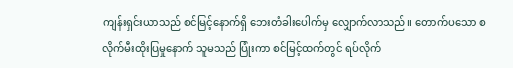ကျန်းရှင်းယာသည် စင်မြင့်နောက်ရှိ ဘေးတံခါးပေါက်မှ လျှောက်လာသည်။ တောက်ပသော စလိုက်မီးထိုးပြမှုနောက် သူမသည် ပြုံးကာ စင်မြင့်ထက်တွင် ရပ်လိုက်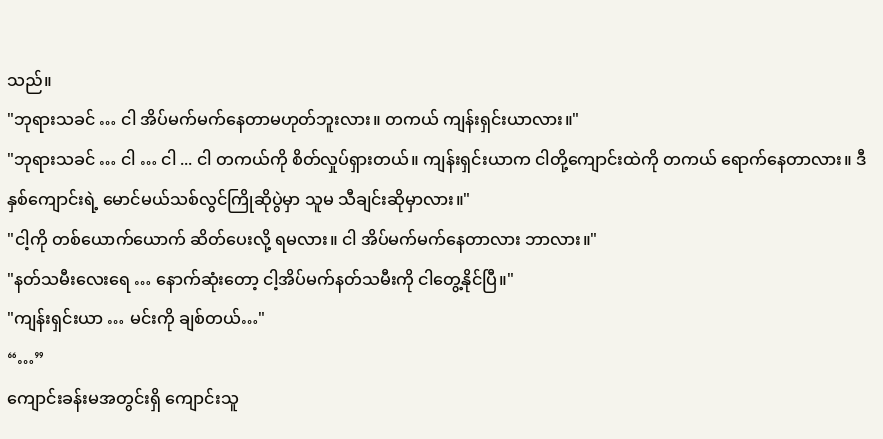သည်။
"ဘုရားသခင် … ငါ အိပ်မက်မက်နေတာမဟုတ်ဘူးလား။ တကယ် ကျန်းရှင်းယာလား။"
"ဘုရားသခင် … ငါ … ငါ ... ငါ တကယ်ကို စိတ်လှုပ်ရှားတယ်။ ကျန်းရှင်းယာက ငါတို့ကျောင်းထဲကို တကယ် ရောက်နေတာလား။ ဒီနှစ်ကျောင်းရဲ့ မောင်မယ်သစ်လွင်ကြိုဆိုပွဲမှာ သူမ သီချင်းဆိုမှာလား။"
"ငါ့ကို တစ်ယောက်ယောက် ဆိတ်ပေးလို့ ရမလား။ ငါ အိပ်မက်မက်နေတာလား ဘာလား။"
"နတ်သမီးလေးရေ … နောက်ဆုံးတော့ ငါ့အိပ်မက်နတ်သမီးကို ငါတွေ့နိုင်ပြီ။"
"ကျန်းရှင်းယာ … မင်းကို ချစ်တယ်…"
“…”
ကျောင်းခန်းမအတွင်းရှိ ကျောင်းသူ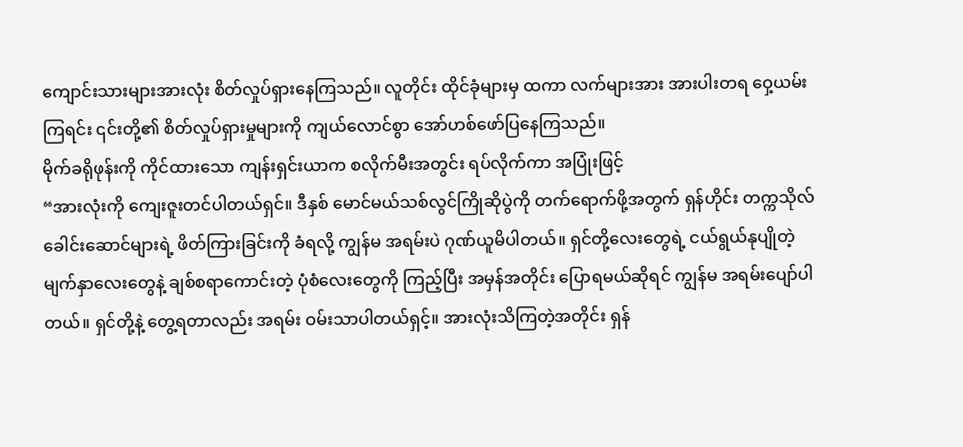ကျောင်းသားများအားလုံး စိတ်လှုပ်ရှားနေကြသည်။ လူတိုင်း ထိုင်ခုံများမှ ထကာ လက်များအား အားပါးတရ ဝှေ့ယမ်းကြရင်း ၎င်းတို့၏ စိတ်လှုပ်ရှားမှုများကို ကျယ်လောင်စွာ အော်ဟစ်ဖော်ပြနေကြသည်။
မိုက်ခရိုဖုန်းကို ကိုင်ထားသော ကျန်းရှင်းယာက စလိုက်မီးအတွင်း ရပ်လိုက်ကာ အပြုံးဖြင့်
“အားလုံးကို ကျေးဇူးတင်ပါတယ်ရှင်။ ဒီနှစ် မောင်မယ်သစ်လွင်ကြိုဆိုပွဲကို တက်ရောက်ဖို့အတွက် ရှန်ဟိုင်း တက္ကသိုလ်ခေါင်းဆောင်များရဲ့ ဖိတ်ကြားခြင်းကို ခံရလို့ ကျွန်မ အရမ်းပဲ ဂုဏ်ယူမိပါတယ်။ ရှင်တို့လေးတွေရဲ့ ငယ်ရွယ်နုပျိုတဲ့မျက်နှာလေးတွေနဲ့ ချစ်စရာကောင်းတဲ့ ပုံစံလေးတွေကို ကြည့်ပြီး အမှန်အတိုင်း ပြောရမယ်ဆိုရင် ကျွန်မ အရမ်းပျော်ပါတယ်။ ရှင်တို့နဲ့ တွေ့ရတာလည်း အရမ်း ဝမ်းသာပါတယ်ရှင့်။ အားလုံးသိကြတဲ့အတိုင်း ရှန်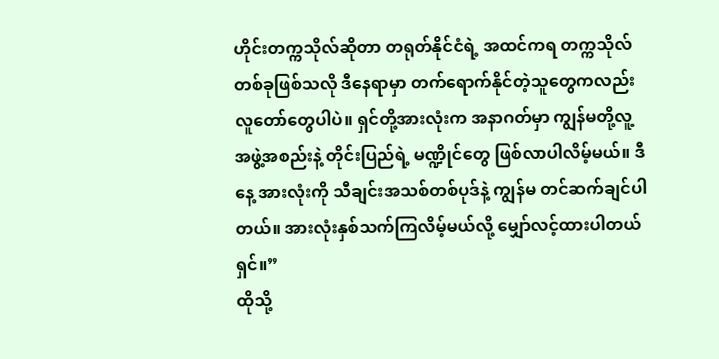ဟိုင်းတက္ကသိုလ်ဆိုတာ တရုတ်နိုင်ငံရဲ့ အထင်ကရ တက္ကသိုလ်တစ်ခုဖြစ်သလို ဒီနေရာမှာ တက်ရောက်နိုင်တဲ့သူတွေကလည်း လူတော်တွေပါပဲ။ ရှင်တို့အားလုံးက အနာဂတ်မှာ ကျွန်မတို့လူ့အဖွဲ့အစည်းနဲ့ တိုင်းပြည်ရဲ့ မဏ္ဍိုင်တွေ ဖြစ်လာပါလိမ့်မယ်။ ဒီနေ့ အားလုံးကို သီချင်းအသစ်တစ်ပုဒ်နဲ့ ကျွန်မ တင်ဆက်ချင်ပါတယ်။ အားလုံးနှစ်သက်ကြလိမ့်မယ်လို့ မျှော်လင့်ထားပါတယ်ရှင်။”
ထိုသို့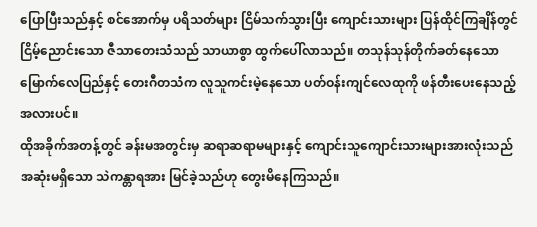ပြောပြီးသည်နှင့် စင်အောက်မှ ပရိသတ်များ ငြိမ်သက်သွားပြီး ကျောင်းသားများ ပြန်ထိုင်ကြချိန်တွင် ငြိမ့်ညောင်းသော ဇီသာတေးသံသည် သာယာစွာ ထွက်ပေါ်လာသည်။ တသုန်သုန်တိုက်ခတ်နေသော မြောက်လေပြည်နှင့် တေးဂီတသံက လူသူကင်းမဲ့နေသော ပတ်ဝန်းကျင်လေထုကို ဖန်တီးပေးနေသည့်အလားပင်။
ထိုအခိုက်အတန့်တွင် ခန်းမအတွင်းမှ ဆရာဆရာမများနှင့် ကျောင်းသူကျောင်းသားများအားလုံးသည် အဆုံးမရှိသော သဲကန္တာရအား မြင်ခဲ့သည်ဟု တွေးမိနေကြသည်။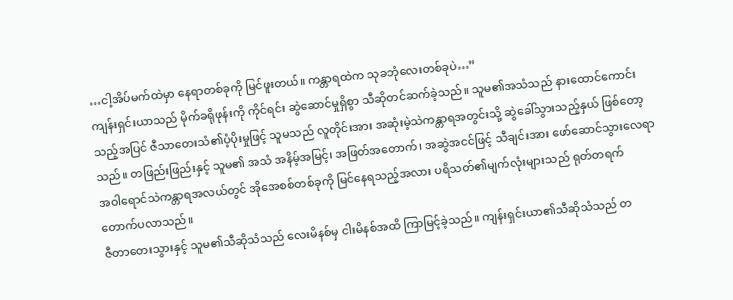…ငါ့အိပ်မက်ထဲမှာ နေရာတစ်ခုကို မြင်ဖူးတယ်။ ကန္တာရထဲက သုခဘုံလေးတစ်ခုပဲ…”
ကျန်းရှင်းယာသည် မိုက်ခရိုဖုန်းကို ကိုင်ရင်း ဆွဲဆောင်မှုရှိစွာ သီဆိုတင်ဆက်ခဲ့သည်။ သူမ၏အသံသည် နားထောင်ကောင်းသည့်အပြင် ဇီသာတေးသံ၏ပံ့ပိုးမှုဖြင့် သူမသည် လူတိုင်းအား အဆုံးမဲ့သဲကန္တာရအတွင်းသို့ ဆွဲခေါ်သွားသည့်နှယ် ဖြစ်တော့သည်။ တဖြည်းဖြည်းနှင့် သူမ၏ အသံ အနိမ့်အမြင့်၊ အဖြတ်အတောက်၊ အဆွဲအငင်ဖြင့် သီချင်းအား ဖော်ဆောင်သွားလေရာ အဝါရောင်သဲကန္တာရအလယ်တွင် အိုအေစစ်တစ်ခုကို မြင်နေရသည့်အလား ပရိသတ်၏မျက်လုံးများသည် ရုတ်တရက် တောက်ပလာသည်။
ဇီတာတေးသွားနှင့် သူမ၏သီဆိုသံသည် လေးမိနစ်မှ ငါးမိနစ်အထိ ကြာမြင့်ခဲ့သည်။ ကျန်းရှင်းယာ၏သီဆိုသံသည် တ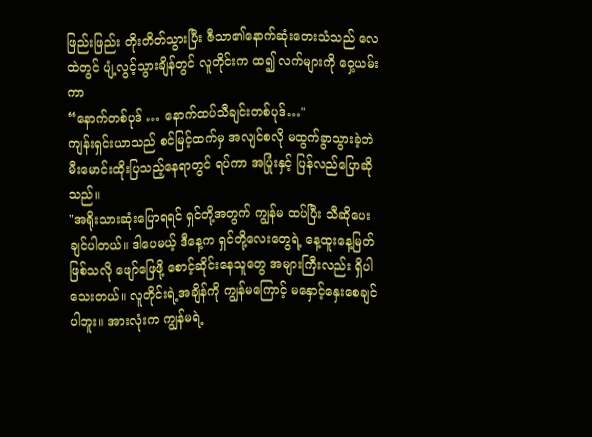ဖြည်းဖြည်း တိုးတိတ်သွားပြီး ဇီသာ၏နောက်ဆုံးတေးသံသည် လေထဲတွင် ပျံ့လွင့်သွားချိန်တွင် လူတိုင်းက ထ၍ လက်များကို ဝှေ့ယမ်းကာ
“နောက်တစ်ပုဒ် … နောက်ထပ်သီချင်းတစ်ပုဒ်…"
ကျန်းရှင်းယာသည် စင်မြင့်ထက်မှ အလျင်စလို မထွက်ခွာသွားခဲ့ဘဲ မီးမောင်းထိုးပြသည့်နေရာတွင် ရပ်ကာ အပြုံးနှင့် ပြန်လည်ပြောဆိုသည်။
"အရိုးသားဆုံးပြောရရင် ရှင်တို့အတွက် ကျွန်မ ထပ်ပြီး သီဆိုပေးချင်ပါတယ်။ ဒါပေမယ့် ဒီနေ့က ရှင်တို့လေးတွေရဲ့ နေ့ထူးနေ့မြတ်ဖြစ်သလို ဖျော်ဖြေဖို့ စောင့်ဆိုင်းနေသူတွေ အများကြီးလည်း ရှိပါသေးတယ်။ လူတိုင်းရဲ့အချိန်ကို ကျွန်မကြောင့် မနှောင့်နှေးစေချင်ပါဘူး။ အားလုံးက ကျွန်မရဲ့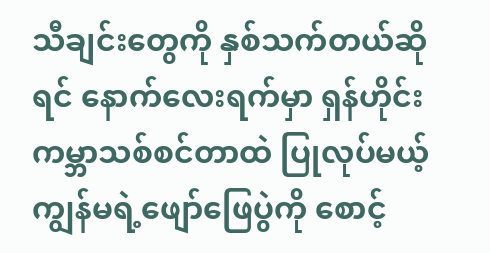သီချင်းတွေကို နှစ်သက်တယ်ဆိုရင် နောက်လေးရက်မှာ ရှန်ဟိုင်းကမ္ဘာသစ်စင်တာထဲ ပြုလုပ်မယ့် ကျွန်မရဲ့ဖျော်ဖြေပွဲကို စောင့်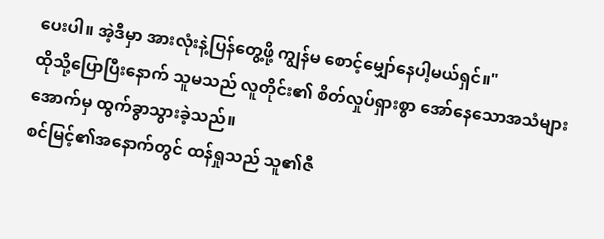ပေးပါ။ အဲ့ဒီမှာ အားလုံးနဲ့ပြန်တွေ့ဖို့ ကျွန်မ စောင့်မျှော်နေပါ့မယ်ရှင်။"
ထိုသို့ပြောပြီးနောက် သူမသည် လူတိုင်း၏ စိတ်လှုပ်ရှားစွာ အော်နေသောအသံများအောက်မှ ထွက်ခွာသွားခဲ့သည်။
စင်မြင့်၏အနောက်တွင် ထန်ရှုသည် သူ၏ဇီ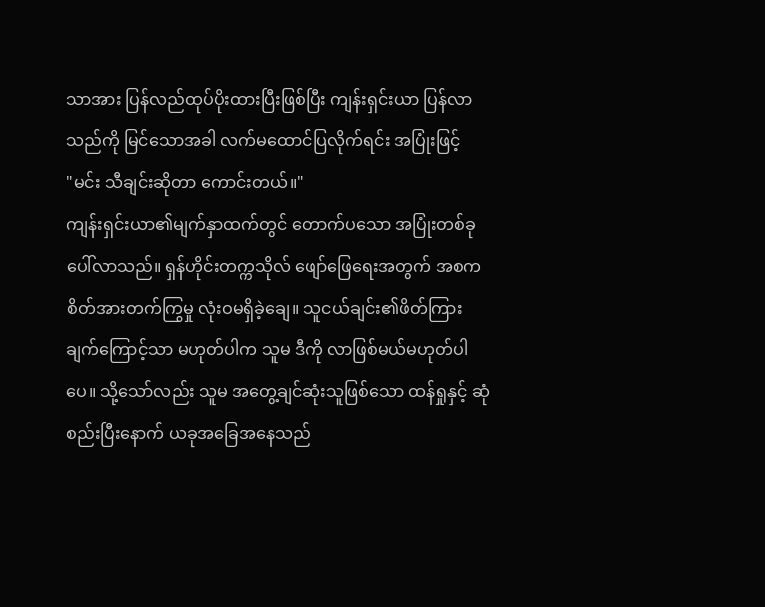သာအား ပြန်လည်ထုပ်ပိုးထားပြီးဖြစ်ပြီး ကျန်းရှင်းယာ ပြန်လာသည်ကို မြင်သောအခါ လက်မထောင်ပြလိုက်ရင်း အပြုံးဖြင့်
"မင်း သီချင်းဆိုတာ ကောင်းတယ်။"
ကျန်းရှင်းယာ၏မျက်နှာထက်တွင် တောက်ပသော အပြုံးတစ်ခု ပေါ်လာသည်။ ရှန်ဟိုင်းတက္ကသိုလ် ဖျော်ဖြေရေးအတွက် အစက စိတ်အားတက်ကြွမှု လုံးဝမရှိခဲ့ချေ။ သူငယ်ချင်း၏ဖိတ်ကြားချက်ကြောင့်သာ မဟုတ်ပါက သူမ ဒီကို လာဖြစ်မယ်မဟုတ်ပါပေ။ သို့သော်လည်း သူမ အတွေ့ချင်ဆုံးသူဖြစ်သော ထန်ရှုနှင့် ဆုံစည်းပြီးနောက် ယခုအခြေအနေသည်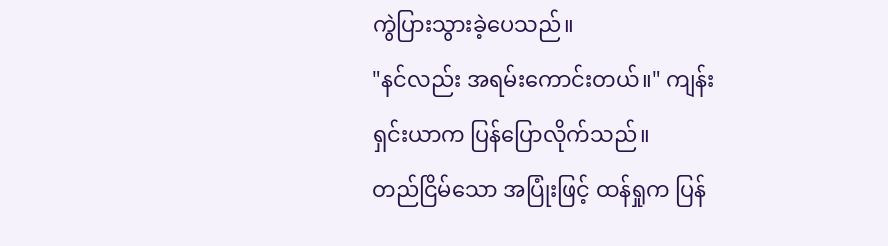ကွဲပြားသွားခဲ့ပေသည်။
"နင်လည်း အရမ်းကောင်းတယ်။" ကျန်းရှင်းယာက ပြန်ပြောလိုက်သည်။
တည်ငြိမ်သော အပြုံးဖြင့် ထန်ရှုက ပြန်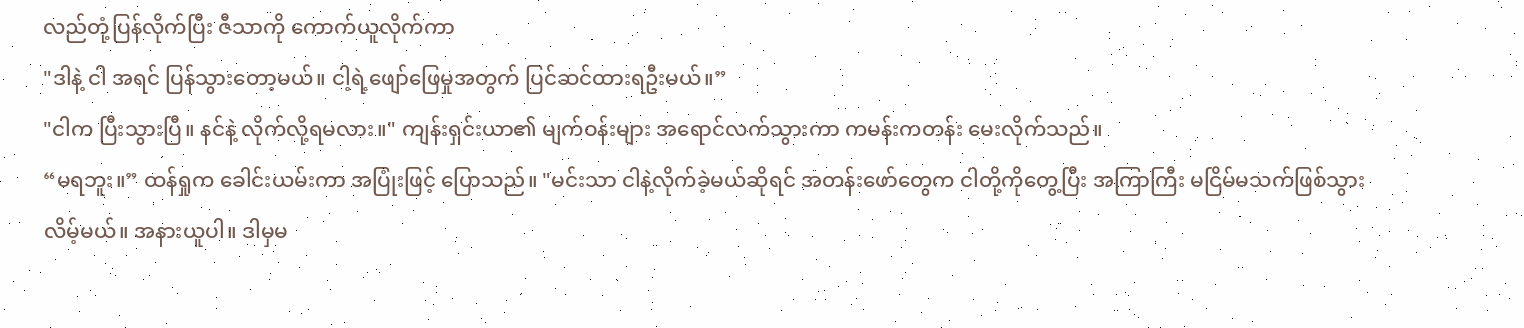လည်တုံ့ပြန်လိုက်ပြီး ဇီသာကို ကောက်ယူလိုက်ကာ
"ဒါနဲ့ ငါ အရင် ပြန်သွားတော့မယ်။ ငါ့ရဲ့ဖျော်ဖြေမှုအတွက် ပြင်ဆင်ထားရဦးမယ်။”
"ငါက ပြီးသွားပြီ။ နင်နဲ့ လိုက်လို့ရမလား။" ကျန်းရှင်းယာ၏ မျက်ဝန်းများ အရောင်လက်သွားကာ ကမန်းကတန်း မေးလိုက်သည်။
“မရဘူး။” ထန်ရှုက ခေါင်းယမ်းကာ အပြုံးဖြင့် ပြောသည်။ "မင်းသာ ငါနဲ့လိုက်ခဲ့မယ်ဆိုရင် အတန်းဖော်တွေက ငါတို့ကိုတွေ့ပြီး အကြာကြီး မငြိမ်မသက်ဖြစ်သွားလိမ့်မယ်။ အနားယူပါ။ ဒါမှမ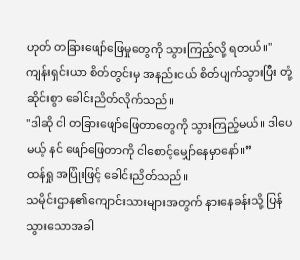ဟုတ် တခြားဖျော်ဖြေမှုတွေကို သွားကြည့်လို့ ရတယ်။"
ကျန်းရှင်းယာ စိတ်တွင်းမှ အနည်းငယ် စိတ်ပျက်သွားပြီး တုံ့ဆိုင်းစွာ ခေါင်းညိတ်လိုက်သည်။
"ဒါဆို ငါ တခြားဖျော်ဖြေတာတွေကို သွားကြည့်မယ်။ ဒါပေမယ့် နင် ဖျော်ဖြေတာကို ငါစောင့်မျှော်နေမှာနော်။”
ထန်ရှု အပြုံးဖြင့် ခေါင်းညိတ်သည်။
သမိုင်းဌာန၏ကျောင်းသားများအတွက် နားနေခန်းသို့ ပြန်သွားသောအခါ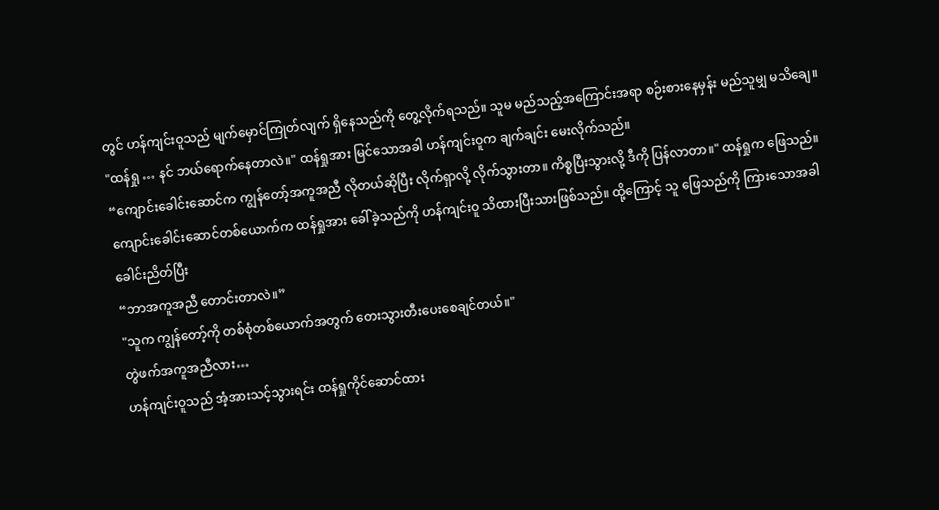တွင် ဟန်ကျင်းဝူသည် မျက်မှောင်ကြုတ်လျက် ရှိနေသည်ကို တွေ့လိုက်ရသည်။ သူမ မည်သည့်အကြောင်းအရာ စဉ်းစားနေမှန်း မည်သူမျှ မသိချေ။
"ထန်ရှု … နင် ဘယ်ရောက်နေတာလဲ။" ထန်ရှုအား မြင်သောအခါ ဟန်ကျင်းဝူက ချက်ချင်း မေးလိုက်သည်။
“ကျောင်းခေါင်းဆောင်က ကျွန်တော့်အကူအညီ လိုတယ်ဆိုပြီး လိုက်ရှာလို့ လိုက်သွားတာ။ ကိစ္စပြီးသွားလို့ ဒီကို ပြန်လာတာ။" ထန်ရှုက ဖြေသည်။
ကျောင်းခေါင်းဆောင်တစ်ယောက်က ထန်ရှုအား ခေါ်ခဲ့သည်ကို ဟန်ကျင်းဝူ သိထားပြီးသားဖြစ်သည်။ ထို့ကြောင့် သူ ဖြေသည်ကို ကြားသောအခါ ခေါင်းညိတ်ပြီး
“ဘာအကူအညီ တောင်းတာလဲ။”
"သူက ကျွန်တော့်ကို တစ်စုံတစ်ယောက်အတွက် တေးသွားတီးပေးစေချင်တယ်။"
တွဲဖက်အကူအညီလား…
ဟန်ကျင်းဝူသည် အံ့အားသင့်သွားရင်း ထန်ရှုကိုင်ဆောင်ထား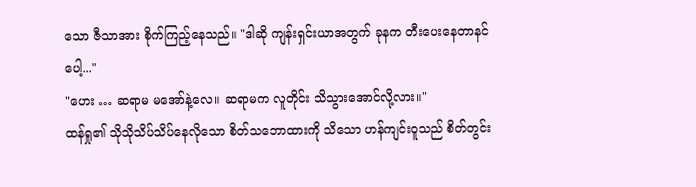သော ဇီသာအား စိုက်ကြည့်နေသည်။ "ဒါဆို ကျန်းရှင်းယာအတွက် ခုနက တီးပေးနေတာနင်ပေါ့..."
"ဟေး … ဆရာမ မအော်နဲ့လေ။ ဆရာမက လူတိုင်း သိသွားအောင်လို့လား။"
ထန်ရှု၏ သိုသိုသိပ်သိပ်နေလိုသော စိတ်သဘောထားကို သိသော ဟန်ကျင်းဝူသည် စိတ်တွင်း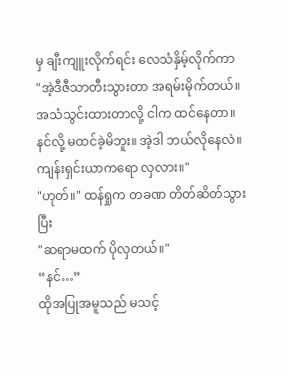မှ ချီးကျူးလိုက်ရင်း လေသံနှိမ့်လိုက်ကာ
"အဲ့ဒီဇီသာတီးသွားတာ အရမ်းမိုက်တယ်။ အသံသွင်းထားတာလို့ ငါက ထင်နေတာ။ နင်လို့ မထင်ခဲ့မိဘူး။ အဲ့ဒါ ဘယ်လိုနေလဲ။ ကျန်းရှင်းယာကရော လှလား။"
"ဟုတ်။" ထန်ရှုက တခဏ တိတ်ဆိတ်သွားပြီး
"ဆရာမထက် ပိုလှတယ်။"
“နင်…”
ထိုအပြုအမူသည် မသင့်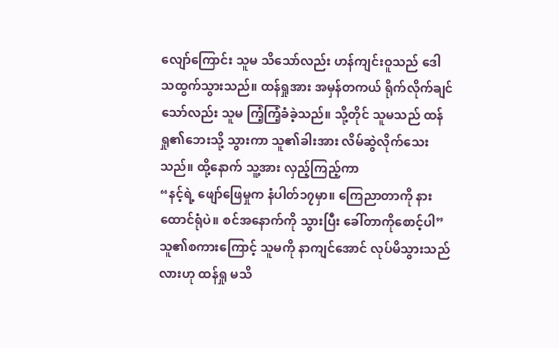လျော်ကြောင်း သူမ သိသော်လည်း ဟန်ကျင်းဝူသည် ဒေါသထွက်သွားသည်။ ထန်ရှုအား အမှန်တကယ် ရိုက်လိုက်ချင်သော်လည်း သူမ ကြံ့ကြံ့ခံခဲ့သည်။ သို့တိုင် သူမသည် ထန်ရှု၏ဘေးသို့ သွားကာ သူ၏ခါးအား လိမ်ဆွဲလိုက်သေးသည်။ ထို့နောက် သူ့အား လှည့်ကြည့်ကာ
“နင့်ရဲ့ ဖျော်ဖြေမှုက နံပါတ်၁၇မှာ။ ကြေညာတာကို နားထောင်ရုံပဲ။ စင်အနောက်ကို သွားပြီး ခေါ်တာကိုစောင့်ပါ”
သူ၏စကားကြောင့် သူမကို နာကျင်အောင် လုပ်မိသွားသည်လားဟု ထန်ရှု မသိ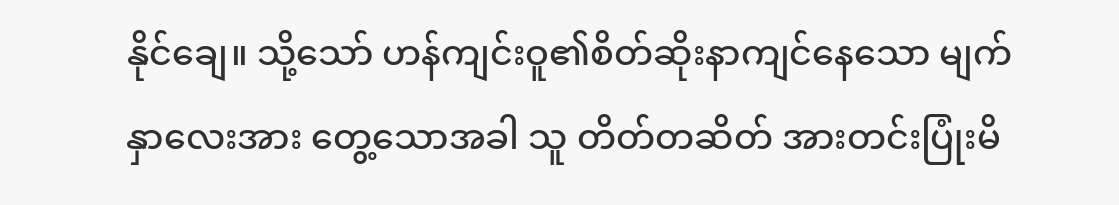နိုင်ချေ။ သို့သော် ဟန်ကျင်းဝူ၏စိတ်ဆိုးနာကျင်နေသော မျက်နှာလေးအား တွေ့သောအခါ သူ တိတ်တဆိတ် အားတင်းပြုံးမိ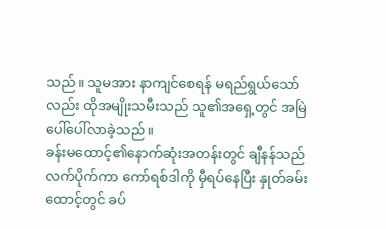သည်။ သူမအား နာကျင်စေရန် မရည်ရွယ်သော်လည်း ထိုအမျိုးသမီးသည် သူ၏အရှေ့တွင် အမြဲပေါ်ပေါ်လာခဲ့သည်။
ခန်းမထောင့်၏နောက်ဆုံးအတန်းတွင် ချီနန်သည် လက်ပိုက်ကာ ကော်ရစ်ဒါကို မှီရပ်နေပြီး နှုတ်ခမ်းထောင့်တွင် ခပ်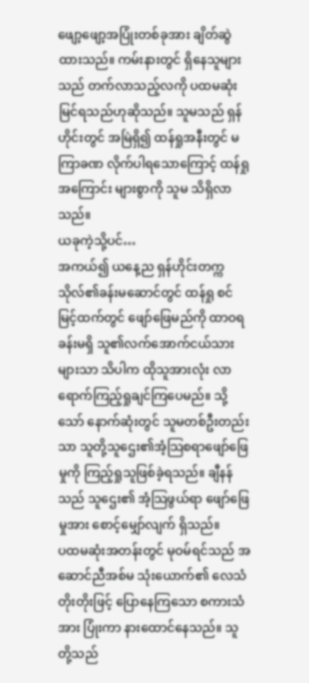ဖျော့ဖျော့အပြုံးတစ်ခုအား ချိတ်ဆွဲထားသည်။ ကမ်းနားတွင် ရှိနေသူများသည် တက်လာသည့်လကို ပထမဆုံးမြင်ရသည်ဟုဆိုသည်။ သူမသည် ရှန်ဟိုင်းတွင် အမြဲရှိ၍ ထန်ရှုအနီးတွင် မကြာခဏ လိုက်ပါရသောကြောင့် ထန်ရှုအကြောင်း များစွာကို သူမ သိရှိလာသည်။
ယခုကဲ့သို့ပင်…
အကယ်၍ ယနေ့ည ရှန်ဟိုင်းတက္ကသိုလ်၏ခန်းမဆောင်တွင် ထန်ရှု စင်မြင့်ထက်တွင် ဖျော်ဖြေမည်ကို ထာဝရခန်းမရှိ သူ၏လက်အောက်ငယ်သားများသာ သိပါက ထိုသူအားလုံး လာရောက်ကြည့်ရှုချင်ကြပေမည်။ သို့သော် နောက်ဆုံးတွင် သူမတစ်ဦးတည်းသာ သူတို့သူဌေး၏အံ့သြစရာဖျော်ဖြေမှုကို ကြည့်ရှုသူဖြစ်ခဲ့ရသည်။ ချီနန်သည် သူဌေး၏ အံ့သြဖွယ်ရာ ဖျော်ဖြေမှုအား စောင့်မျှော်လျက် ရှိသည်။
ပထမဆုံးအတန်းတွင် မုဝမ်ရင်သည် အဆောင်ညီအစ်မ သုံးယောက်၏ လေသံတိုးတိုးဖြင့် ပြောနေကြသော စကားသံအား ပြုံးကာ နားထောင်နေသည်။ သူတို့သည်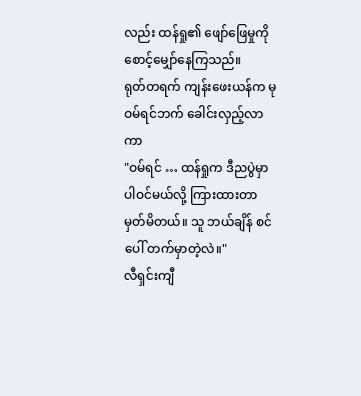လည်း ထန်ရှု၏ ဖျော်ဖြေမှုကို စောင့်မျှော်နေကြသည်။
ရုတ်တရက် ကျန်းဖေးယန်က မုဝမ်ရင်ဘက် ခေါင်းလှည့်လာကာ
"ဝမ်ရင် … ထန်ရှုက ဒီညပွဲမှာ ပါဝင်မယ်လို့ ကြားထားတာ မှတ်မိတယ်။ သူ ဘယ်ချိန် စင်ပေါ် တက်မှာတဲ့လဲ။"
လီရှင်းကျီ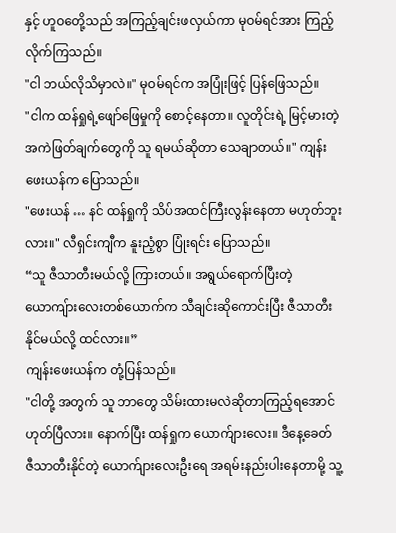နှင့် ဟူဝတေို့သည် အကြည့်ချင်းဖလှယ်ကာ မုဝမ်ရင်အား ကြည့်လိုက်ကြသည်။
"ငါ ဘယ်လိုသိမှာလဲ။" မုဝမ်ရင်က အပြုံးဖြင့် ပြန်ဖြေသည်။
"ငါက ထန်ရှုရဲ့ဖျော်ဖြေမှုကို စောင့်နေတာ။ လူတိုင်းရဲ့ မြင့်မားတဲ့ အကဲဖြတ်ချက်တွေကို သူ ရမယ်ဆိုတာ သေချာတယ်။" ကျန်းဖေးယန်က ပြောသည်။
"ဖေးယန် … နင် ထန်ရှုကို သိပ်အထင်ကြီးလွန်းနေတာ မဟုတ်ဘူးလား။" လီရှင်းကျီက နူးညံ့စွာ ပြုံးရင်း ပြောသည်။
“သူ ဇီသာတီးမယ်လို့ ကြားတယ်။ အရွယ်ရောက်ပြီးတဲ့ ယောကျ်ားလေးတစ်ယောက်က သီချင်းဆိုကောင်းပြီး ဇီသာတီးနိုင်မယ်လို့ ထင်လား။”
ကျန်းဖေးယန်က တုံ့ပြန်သည်။
"ငါတို့ အတွက် သူ ဘာတွေ သိမ်းထားမလဲဆိုတာကြည့်ရအောင် ဟုတ်ပြီလား။ နောက်ပြီး ထန်ရှုက ယောက်ျားလေး။ ဒီနေ့ခေတ် ဇီသာတီးနိုင်တဲ့ ယောက်ျားလေးဦးရေ အရမ်းနည်းပါးနေတာမို့ သူ့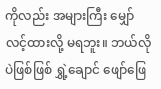ကိုလည်း အများကြီး မျှော်လင့်ထားလို့ မရဘူး။ ဘယ်လိုပဲဖြစ်ဖြစ် ရွှဲ့ချောင် ဖျော်ဖြေ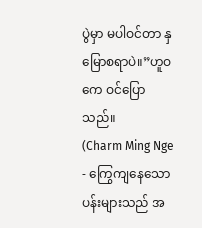ပွဲမှာ မပါဝင်တာ နှမြောစရာပဲ။”ဟူဝကေ ဝင်ပြောသည်။
(Charm Ming Nge - ကြွေကျနေသောပန်းများသည် အ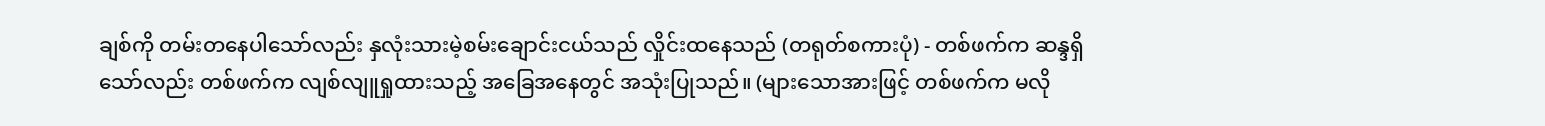ချစ်ကို တမ်းတနေပါသော်လည်း နှလုံးသားမဲ့စမ်းချောင်းငယ်သည် လှိုင်းထနေသည် (တရုတ်စကားပုံ) - တစ်ဖက်က ဆန္ဒရှိသော်လည်း တစ်ဖက်က လျစ်လျူရှုထားသည့် အခြေအနေတွင် အသုံးပြုသည်။ (များသောအားဖြင့် တစ်ဖက်က မလို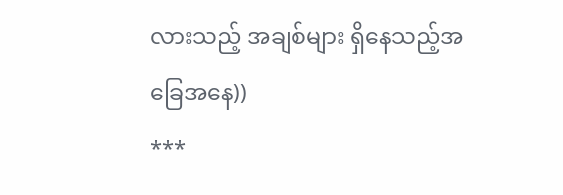လားသည့် အချစ်များ ရှိနေသည့်အခြေအနေ))
***